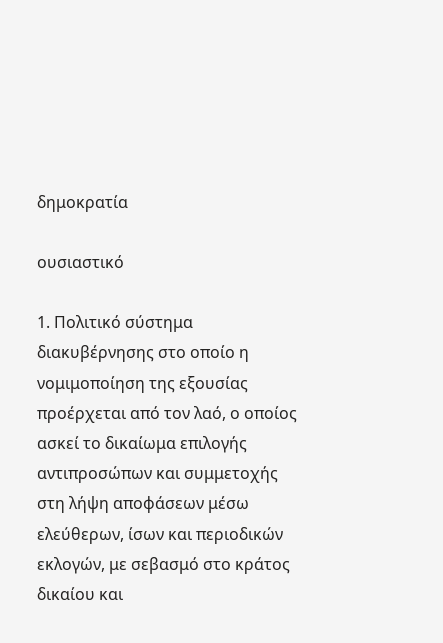δημοκρατία

ουσιαστικό

1. Πολιτικό σύστημα διακυβέρνησης στο οποίο η νομιμοποίηση της εξουσίας προέρχεται από τον λαό, ο οποίος ασκεί το δικαίωμα επιλογής αντιπροσώπων και συμμετοχής στη λήψη αποφάσεων μέσω ελεύθερων, ίσων και περιοδικών εκλογών, με σεβασμό στο κράτος δικαίου και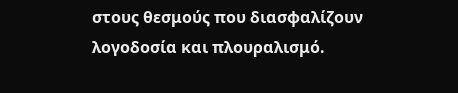στους θεσμούς που διασφαλίζουν λογοδοσία και πλουραλισμό.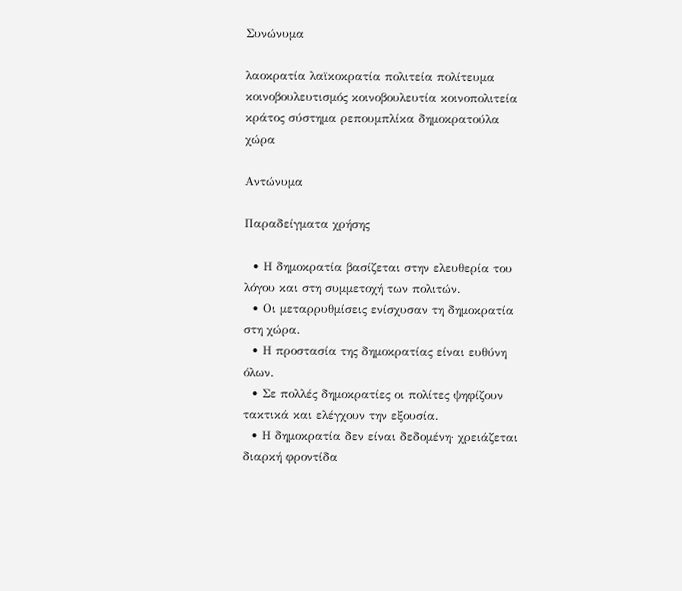Συνώνυμα

λαοκρατία λαϊκοκρατία πολιτεία πολίτευμα κοινοβουλευτισμός κοινοβουλευτία κοινοπολιτεία κράτος σύστημα ρεπουμπλίκα δημοκρατούλα χώρα

Αντώνυμα

Παραδείγματα χρήσης

  • Η δημοκρατία βασίζεται στην ελευθερία του λόγου και στη συμμετοχή των πολιτών.
  • Οι μεταρρυθμίσεις ενίσχυσαν τη δημοκρατία στη χώρα.
  • Η προστασία της δημοκρατίας είναι ευθύνη όλων.
  • Σε πολλές δημοκρατίες οι πολίτες ψηφίζουν τακτικά και ελέγχουν την εξουσία.
  • Η δημοκρατία δεν είναι δεδομένη· χρειάζεται διαρκή φροντίδα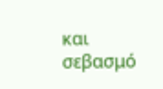και σεβασμό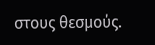στους θεσμούς.